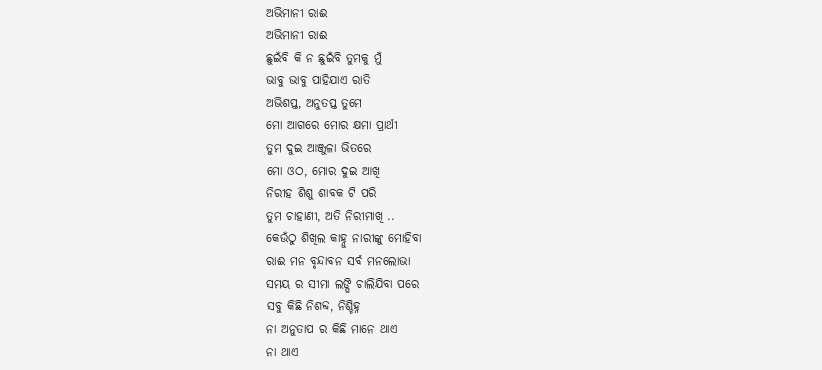ଅଭିମାନୀ ରାଈ
ଅଭିମାନୀ ରାଈ
ଛୁଇଁବି କି ନ ଛୁଇଁବି ତୁମକୁ ମୁଁ
ଭାବୁ ଭାବୁ ପାହିଯାଏ ରାତି
ଅଭିଶପ୍ତ, ଅନୁତପ୍ତ ତୁମେ
ମୋ ଆଗରେ ମୋର କ୍ଷମା ପ୍ରାର୍ଥୀ
ତୁମ ଦୁଇ ଆଞ୍ଜୁଳା ଭିତରେ
ମୋ ଓଠ, ମୋର ଦୁଇ ଆଖି
ନିରୀହ ଶିଶୁ ଶାବକ ଟି ପରି
ତୁମ ଚାହାଣୀ, ଅତି ନିରୀମାଖି ..
କେଉଁଠୁ ଶିଖିଲ କାହ୍ନୁ ନାରୀଙ୍କୁ ମୋହିବା
ରାଈ ମନ ବୃନ୍ଦାବନ ସର୍ବ ମନଲୋଭା
ସମୟ ର ସୀମା ଲଙ୍ଘି ଚାଲିଯିବା ପରେ
ସବୁ କିଛି ନିଶବ୍ଦ, ନିଶ୍ଚିହ୍ନ
ନା ଅନୁତାପ ର କିଛି ମାନେ ଥାଏ
ନା ଥାଏ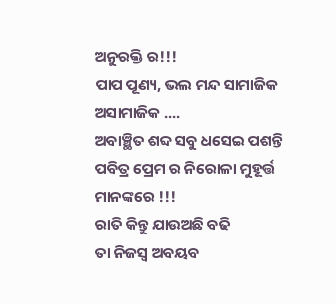ଅନୁରକ୍ତି ର!!!
ପାପ ପୂଣ୍ୟ, ଭଲ ମନ୍ଦ ସାମାଜିକ ଅସାମାଜିକ ....
ଅବାଞ୍ଛିତ ଶବ୍ଦ ସବୁ ଧସେଇ ପଶନ୍ତି
ପବିତ୍ର ପ୍ରେମ ର ନିରୋଳା ମୁହୂର୍ତ୍ତ ମାନଙ୍କରେ !!!
ରାତି କିନ୍ତୁ ଯାଉଅଛି ବଢି
ତା ନିଜସ୍ୱ ଅବୟବ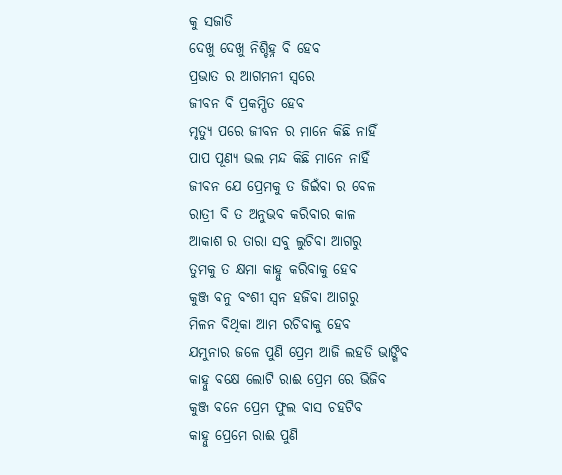କୁ ସଜାଡି
ଦେଖୁ ଦେଖୁ ନିଶ୍ଚିହ୍ନ ବି ହେବ
ପ୍ରଭାତ ର ଆଗମନୀ ସ୍ୱରେ
ଜୀବନ ବି ପ୍ରକମ୍ପିତ ହେବ
ମୃତ୍ୟୁ ପରେ ଜୀବନ ର ମାନେ କିଛି ନାହିଁ
ପାପ ପୂଣ୍ୟ ଭଲ ମନ୍ଦ କିଛି ମାନେ ନାହିଁ
ଜୀବନ ଯେ ପ୍ରେମକୁ ତ ଜିଇଁବା ର ବେଳ
ରାତ୍ରୀ ବି ତ ଅନୁଭବ କରିବାର କାଳ
ଆକାଶ ର ତାରା ସବୁ ଲୁଚିବା ଆଗରୁ
ତୁମକୁ ତ କ୍ଷମା କାହ୍ନୁ କରିବାକୁ ହେବ
କୁଞ୍ଜ ବନୁ ବଂଶୀ ସ୍ଵନ ହଜିବା ଆଗରୁ
ମିଳନ ବିଥିକା ଆମ ରଚିବାକୁ ହେବ
ଯମୁନାର ଜଳେ ପୁଣି ପ୍ରେମ ଆଜି ଲହଡି ଭାଙ୍ଗିବ
କାହ୍ନୁ ବକ୍ଷେ ଲୋଟି ରାଈ ପ୍ରେମ ରେ ଭିଜିବ
କୁଞ୍ଜ ବନେ ପ୍ରେମ ଫୁଲ ବାସ ଚହଟିବ
କାହ୍ନୁ ପ୍ରେମେ ରାଈ ପୁଣି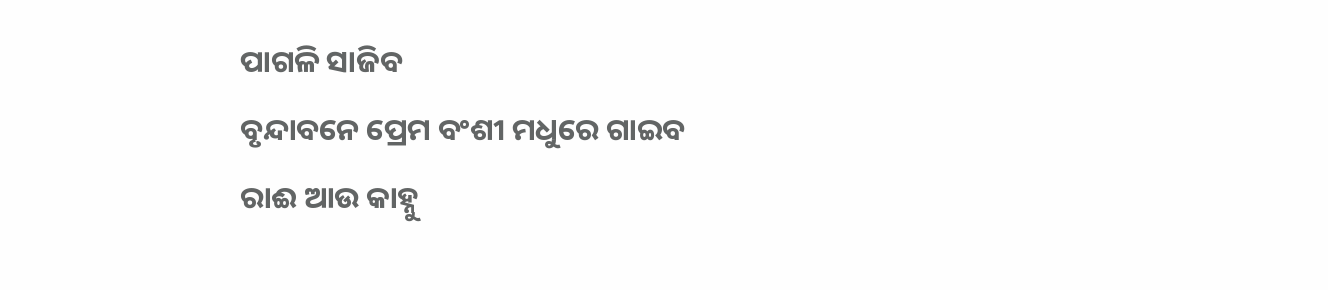ପାଗଳି ସାଜିବ
ବୃନ୍ଦାବନେ ପ୍ରେମ ବଂଶୀ ମଧୁରେ ଗାଇବ
ରାଈ ଆଉ କାହ୍ନୁ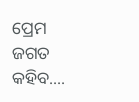ପ୍ରେମ ଜଗତ କହିବ....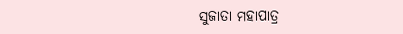ସୁଜାତା ମହାପାତ୍ର